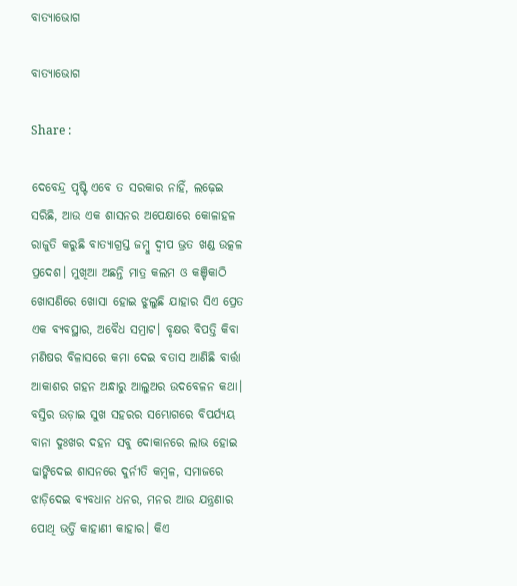ବାତ୍ୟାଭୋଗ

ବାତ୍ୟାଭୋଗ

Share :

ଦେବେନ୍ଦ୍ର ପୃଷ୍ଟି ଏବେ ତ ସରକାର ନାହିଁ, ଲଢ଼େଇ ସରିଛି, ଆଉ ଏକ ଶାସନର ଅପେକ୍ଷାରେ କୋଳାହଳ ରାଜୁତି କରୁଛି ବାତ୍ୟାଗ୍ରସ୍ତ ଜମ୍ବୁ ଦ୍ବୀପ ଭ୍ରତ ଖଣ୍ଡ ଉତ୍କଳ ପ୍ରଦେଶ। ମୁଖିଆ ଅଛନ୍ତି ମାତ୍ର କଲମ ଓ କଞ୍ଚିକାଠି ଖୋସଣିରେ ଖୋସା ହୋଇ ଝୁଲୁଛି ଯାହାର ସିଏ ପ୍ରେତ ଏକ ବ୍ୟବସ୍ଥାର, ଅବୈଧ ସମ୍ରାଟ। ବୃକ୍ଷର ବିପତ୍ତି କିବା ମଣିଷର ବିଳାସରେ କମା ଦେଇ ବତାସ ଆଣିଛି ବାର୍ତ୍ତା ଆକାଶର ଗହନ ଅନ୍ଧାରୁ ଆଲୁଅର ଉଦବେଳନ କଥା। ବସ୍ତିର ଉଡ଼ାଇ ସୁଖ ସହରର ସମ୍ଭୋଗରେ ବିପର୍ଯ୍ୟୟ ବାନା ଦୁଃଖର ଦହନ ସବୁ ଦୋକାନରେ ଲାଭ ହୋଇ ଢାଙ୍କିଦେଇ ଶାସନରେ ଦୁର୍ନୀତି କମ୍ବଳ, ସମାଜରେ ଝାଡ଼ିଦେଇ ବ୍ୟବଧାନ ଧନର, ମନର ଆଉ ଯନ୍ତ୍ରଣାର ପୋଥି ଭର୍ତ୍ତି କାହାଣୀ କାହାର। କିଏ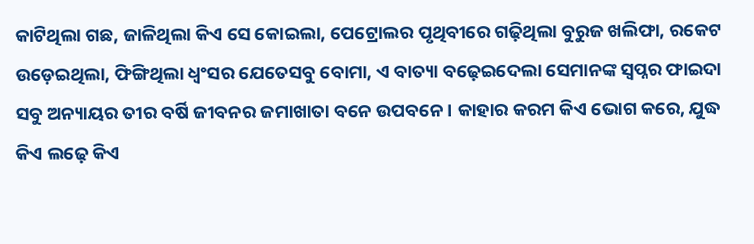କାଟିଥିଲା ଗଛ, ଜାଳିଥିଲା କିଏ ସେ କୋଇଲା, ପେଟ୍ରୋଲର ପୃଥିବୀରେ ଗଢ଼ିଥିଲା ବୁରୁଜ ଖଲିଫା, ରକେଟ ଉଡ଼େଇଥିଲା, ଫିଙ୍ଗିଥିଲା ଧ୍ବଂସର ଯେତେସବୁ ବୋମା, ଏ ବାତ୍ୟା ବଢ଼େଇଦେଲା ସେମାନଙ୍କ ସ୍ବପ୍ନର ଫାଇଦା ସବୁ ଅନ୍ୟାୟର ତୀର ବର୍ଷି ଜୀବନର ଜମାଖାତା ବନେ ଉପବନେ। କାହାର କରମ କିଏ ଭୋଗ କରେ, ଯୁଦ୍ଧ କିଏ ଲଢ଼େ କିଏ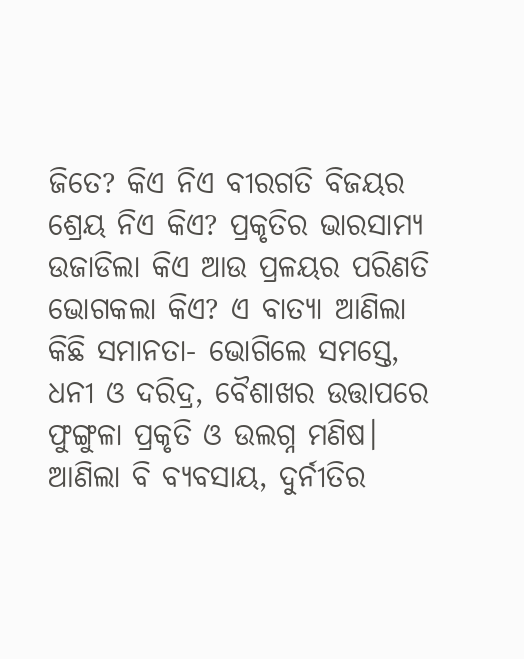ଜିତେ? କିଏ ନିଏ ବୀରଗତି ବିଜୟର ଶ୍ରେୟ ନିଏ କିଏ? ପ୍ରକୃତିର ଭାରସାମ୍ୟ ଉଜାଡିଲା କିଏ ଆଉ ପ୍ରଳୟର ପରିଣତି ଭୋଗକଲା କିଏ? ଏ ବାତ୍ୟା ଆଣିଲା କିଛି ସମାନତା- ଭୋଗିଲେ ସମସ୍ତେ, ଧନୀ ଓ ଦରିଦ୍ର, ବୈଶାଖର ଉତ୍ତାପରେ ଫୁଙ୍ଗୁଳା ପ୍ରକୃତି ଓ ଉଲଗ୍ନ ମଣିଷ। ଆଣିଲା ବି ବ୍ୟବସାୟ, ଦୁର୍ନୀତିର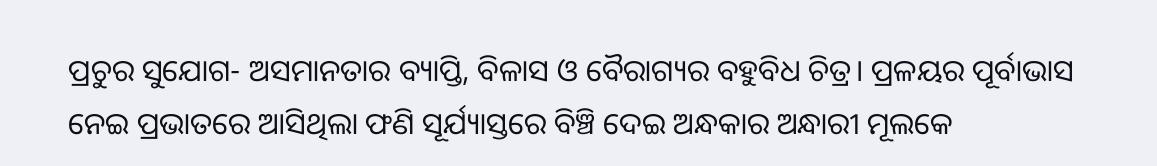ପ୍ରଚୁର ସୁଯୋଗ- ଅସମାନତାର ବ୍ୟାପ୍ତି, ବିଳାସ ଓ ବୈରାଗ୍ୟର ବହୁବିଧ ଚିତ୍ର। ପ୍ରଳୟର ପୂର୍ବାଭାସ ନେଇ ପ୍ରଭାତରେ ଆସିଥିଲା ଫଣି ସୂର୍ଯ୍ୟାସ୍ତରେ ବିଞ୍ଚି ଦେଇ ଅନ୍ଧକାର ଅନ୍ଧାରୀ ମୂଲକେ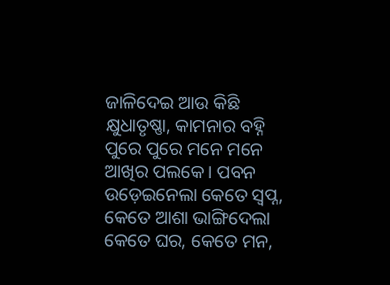ଜାଳିଦେଇ ଆଉ କିଛି କ୍ଷୁଧାତୃଷ୍ଣା, କାମନାର ବହ୍ନି ପୁରେ ପୁରେ ମନେ ମନେ ଆଖିର ପଲକେ। ପବନ ଉଡ଼େଇନେଲା କେତେ ସ୍ବପ୍ନ, କେତେ ଆଶା ଭାଙ୍ଗିଦେଲା କେତେ ଘର, କେତେ ମନ,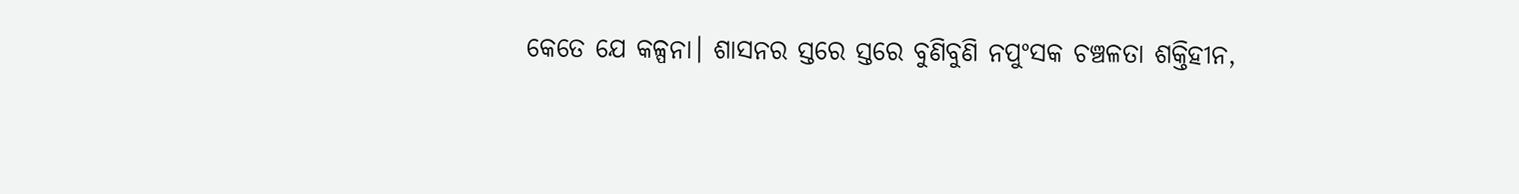କେତେ ଯେ କଳ୍ପନା। ଶାସନର ସ୍ତରେ ସ୍ତରେ ବୁଣିବୁଣି ନପୁଂସକ ଚଞ୍ଚଳତା ଶକ୍ତିହୀନ,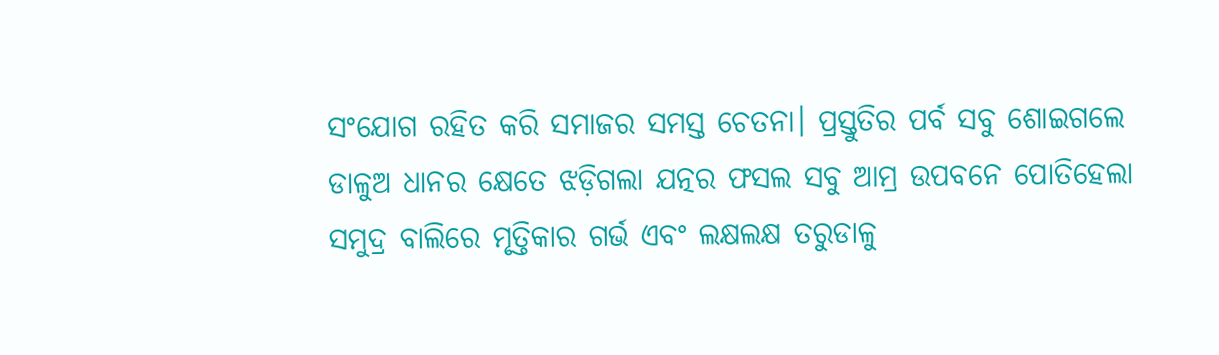ସଂଯୋଗ ରହିତ କରି ସମାଜର ସମସ୍ତ ଚେତନା। ପ୍ରସ୍ତୁତିର ପର୍ବ ସବୁ ଶୋଇଗଲେ ଡାଳୁଅ ଧାନର କ୍ଷେତେ ଝଡ଼ିଗଲା ଯତ୍ନର ଫସଲ ସବୁ ଆମ୍ର ଉପବନେ ପୋତିହେଲା ସମୁଦ୍ର ବାଲିରେ ମୃତ୍ତିକାର ଗର୍ଭ ଏବଂ ଲକ୍ଷଲକ୍ଷ ତରୁଡାଳୁ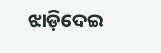ଝାଡ଼ିଦେଇ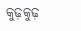କୁଢ଼କୁଢ଼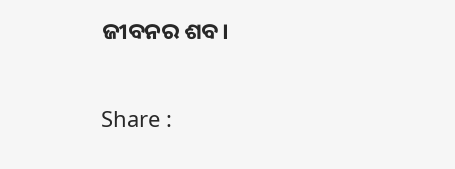ଜୀବନର ଶବ।

Share :